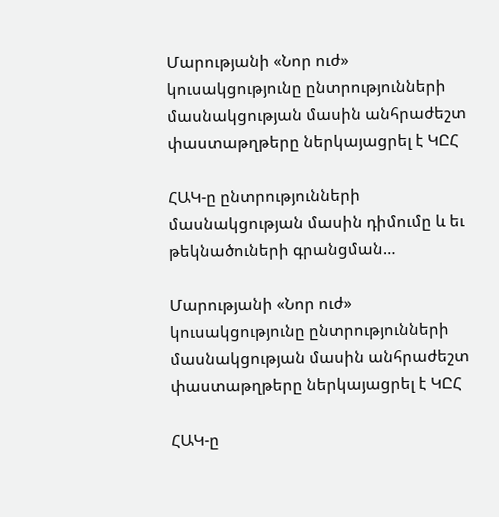Մարությանի «Նոր ուժ» կուսակցությունը ընտրությունների մասնակցության մասին անհրաժեշտ փաստաթղթերը ներկայացրել է ԿԸՀ

ՀԱԿ-ը ընտրությունների մասնակցության մասին դիմումը և եւ թեկնածուների գրանցման…

Մարությանի «Նոր ուժ» կուսակցությունը ընտրությունների մասնակցության մասին անհրաժեշտ փաստաթղթերը ներկայացրել է ԿԸՀ

ՀԱԿ-ը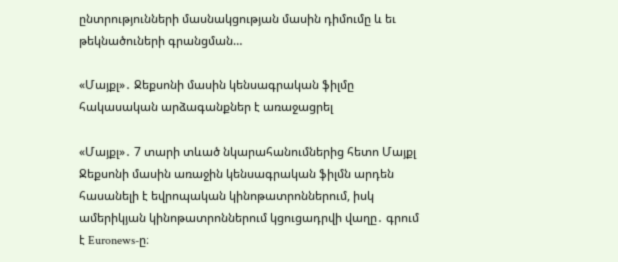ընտրությունների մասնակցության մասին դիմումը և եւ թեկնածուների գրանցման…

«Մայքլ»․ Ջեքսոնի մասին կենսագրական ֆիլմը հակասական արձագանքներ է առաջացրել

«Մայքլ»․ 7 տարի տևած նկարահանումներից հետո Մայքլ Ջեքսոնի մասին առաջին կենսագրական ֆիլմն արդեն հասանելի է եվրոպական կինոթատրոններում, իսկ ամերիկյան կինոթատրոններում կցուցադրվի վաղը․ գրում է Euronews-ը։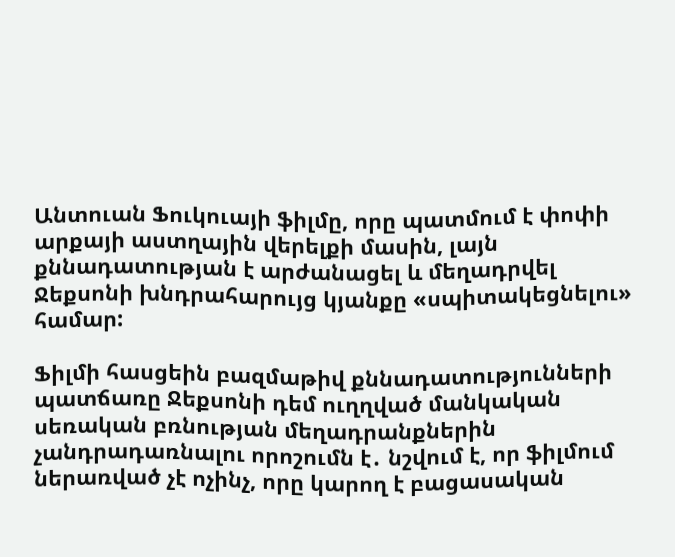Անտուան Ֆուկուայի ֆիլմը, որը պատմում է փոփի արքայի աստղային վերելքի մասին, լայն քննադատության է արժանացել և մեղադրվել Ջեքսոնի խնդրահարույց կյանքը «սպիտակեցնելու» համար:

Ֆիլմի հասցեին բազմաթիվ քննադատությունների պատճառը Ջեքսոնի դեմ ուղղված մանկական սեռական բռնության մեղադրանքներին չանդրադառնալու որոշումն է․ նշվում է, որ ֆիլմում ներառված չէ ոչինչ, որը կարող է բացասական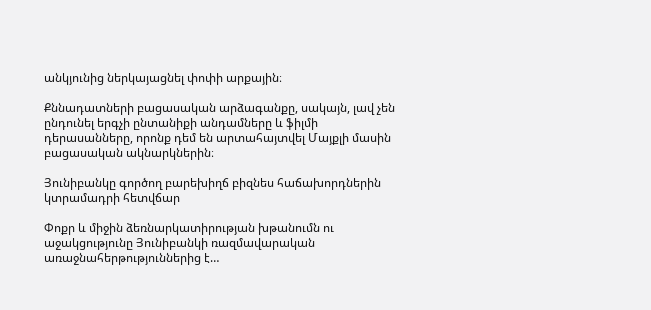անկյունից ներկայացնել փոփի արքային։

Քննադատների բացասական արձագանքը, սակայն, լավ չեն ընդունել երգչի ընտանիքի անդամները և ֆիլմի դերասանները, որոնք դեմ են արտահայտվել Մայքլի մասին բացասական ակնարկներին։

Յունիբանկը գործող բարեխիղճ բիզնես հաճախորդներին կտրամադրի հետվճար

Փոքր և միջին ձեռնարկատիրության խթանումն ու աջակցությունը Յունիբանկի ռազմավարական առաջնահերթություններից է…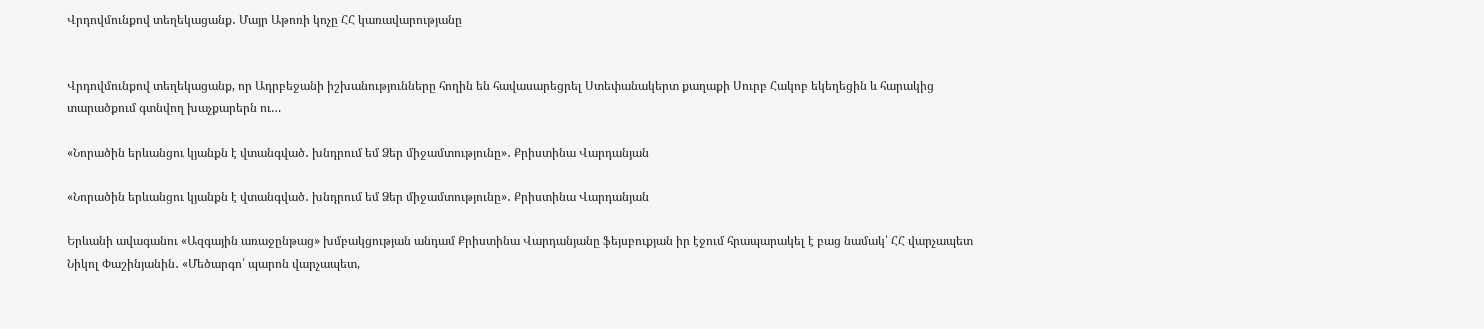Վրդովմունքով տեղեկացանք․ Մայր Աթոռի կոչը ՀՀ կառավարությանը


Վրդովմունքով տեղեկացանք, որ Ադրբեջանի իշխանությունները հողին են հավասարեցրել Ստեփանակերտ քաղաքի Սուրբ Հակոբ եկեղեցին և հարակից տարածքում գտնվող խաչքարերն ու…

«Նորածին երևանցու կյանքն է վտանգված․ խնդրում եմ Ձեր միջամտությունը»․ Քրիստինա Վարդանյան

«Նորածին երևանցու կյանքն է վտանգված․ խնդրում եմ Ձեր միջամտությունը»․ Քրիստինա Վարդանյան

Երևանի ավագանու «Ազգային առաջընթաց» խմբակցության անդամ Քրիստինա Վարդանյանը ֆեյսբուքյան իր էջում հրապարակել է բաց նամակ՝ ՀՀ վարչապետ Նիկոլ Փաշինյանին․ «Մեծարգո՛ պարոն վարչապետ,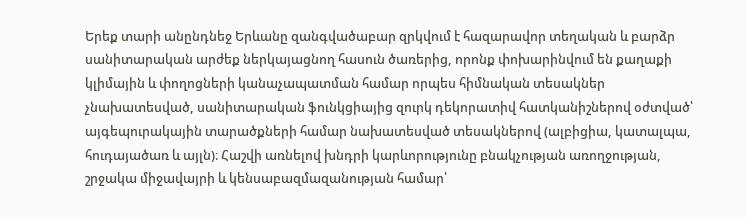Երեք տարի անընդնեջ Երևանը զանգվածաբար զրկվում է հազարավոր տեղական և բարձր սանիտարական արժեք ներկայացնող հասուն ծառերից, որոնք փոխարինվում են քաղաքի կլիմային և փողոցների կանաչապատման համար որպես հիմնական տեսակներ չնախատեսված, սանիտարական ֆունկցիայից զուրկ դեկորատիվ հատկանիշներով օժտված՝ այգեպուրակային տարածքների համար նախատեսված տեսակներով (ալբիցիա, կատալպա, հուդայածառ և այլն)։ Հաշվի առնելով խնդրի կարևորությունը բնակչության առողջության, շրջակա միջավայրի և կենսաբազմազանության համար՝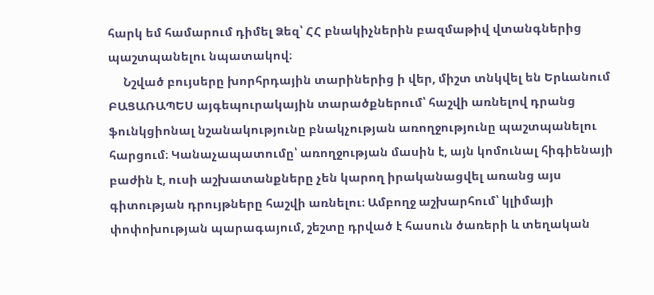հարկ եմ համարում դիմել Ձեզ՝ ՀՀ բնակիչներին բազմաթիվ վտանգներից պաշտպանելու նպատակով։
     Նշված բույսերը խորհրդային տարիներից ի վեր, միշտ տնկվել են Երևանում ԲԱՑԱՌԱՊԵՍ այգեպուրակային տարածքներում՝ հաշվի առնելով դրանց ֆունկցիոնալ նշանակությունը բնակչության առողջությունը պաշտպանելու հարցում։ Կանաչապատումը՝ առողջության մասին է, այն կոմունալ հիգիենայի բաժին է, ուսի աշխատանքները չեն կարող իրականացվել առանց այս գիտության դրույթները հաշվի առնելու։ Ամբողջ աշխարհում՝ կլիմայի փոփոխության պարագայում, շեշտը դրված է հասուն ծառերի և տեղական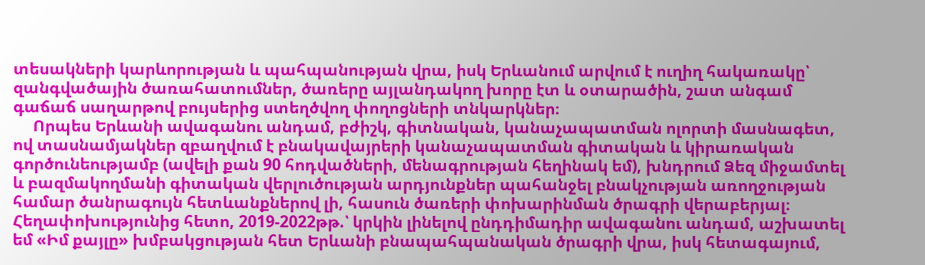տեսակների կարևորության և պահպանության վրա, իսկ Երևանում արվում է ուղիղ հակառակը՝ զանգվածային ծառահատումներ, ծառերը այլանդակող խորը էտ և օտարածին, շատ անգամ գաճաճ սաղարթով բույսերից ստեղծվող փողոցների տնկարկներ։
     Որպես Երևանի ավագանու անդամ, բժիշկ, գիտնական, կանաչապատման ոլորտի մասնագետ, ով տասնամյակներ զբաղվում է բնակավայրերի կանաչապատման գիտական և կիրառական գործունեությամբ (ավելի քան 90 հոդվածների, մենագրության հեղինակ եմ), խնդրում Ձեզ միջամտել և բազմակողմանի գիտական վերլուծության արդյունքներ պահանջել բնակչության առողջության համար ծանրագույն հետևանքներով լի, հասուն ծառերի փոխարինման ծրագրի վերաբերյալ։ Հեղափոխությունից հետո, 2019-2022թթ.՝ կրկին լինելով ընդդիմադիր ավագանու անդամ, աշխատել եմ «Իմ քայլը» խմբակցության հետ Երևանի բնապահպանական ծրագրի վրա, իսկ հետագայում,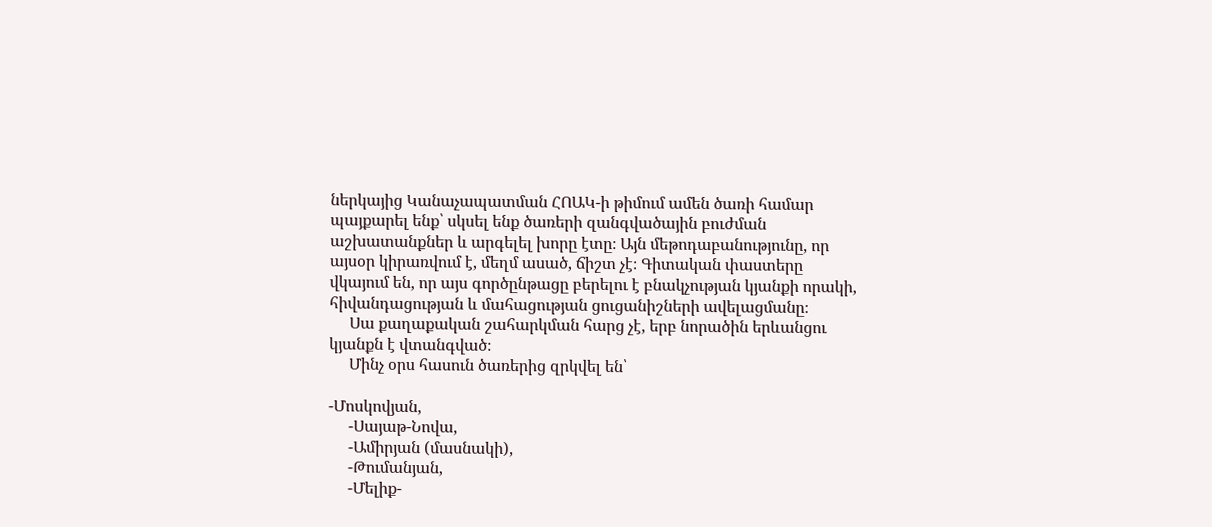ներկայից Կանաչապատման ՀՈԱԿ-ի թիմում ամեն ծառի համար պայքարել ենք՝ սկսել ենք ծառերի զանգվածային բուժման աշխատանքներ և արգելել խորը էտը։ Այն մեթոդաբանությունը, որ այսօր կիրառվում է, մեղմ ասած, ճիշտ չէ։ Գիտական փաստերը վկայում են, որ այս գործընթացը բերելու է բնակչության կյանքի որակի, հիվանդացության և մահացության ցուցանիշների ավելացմանը։
     Սա քաղաքական շահարկման հարց չէ, երբ նորածին երևանցու կյանքն է վտանգված։
     Մինչ օրս հասուն ծառերից զրկվել են՝

-Մոսկովյան,
     -Սայաթ-Նովա,
     -Ամիրյան (մասնակի),
     -Թումանյան,
     -Մելիք-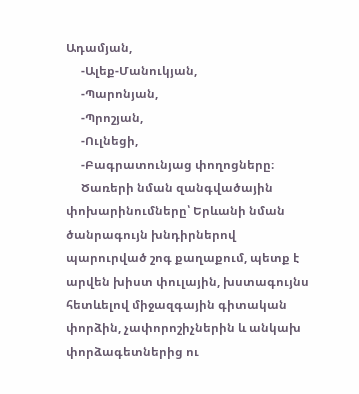Ադամյան,
     -Ալեք-Մանուկյան,
     -Պարոնյան,
     -Պրոշյան,
     -Ուլնեցի,
     -Բագրատունյաց փողոցները։
     Ծառերի նման զանգվածային փոխարինումները՝ Երևանի նման ծանրագույն խնդիրներով պարուրված շոգ քաղաքում, պետք է արվեն խիստ փուլային, խստագույնս հետևելով միջազգային գիտական փորձին, չափորոշիչներին և անկախ փորձագետներից ու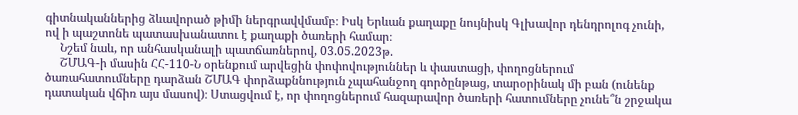գիտնականներից ձևավորած թիմի ներգրավվմամբ։ Իսկ Երևան քաղաքը նույնիսկ Գլխավոր դենդրոլոգ չունի, ով ի պաշտոնե պատասխանատու է քաղաքի ծառերի համար։
     Նշեմ նաև, որ անհասկանալի պատճառներով, 03.05.2023թ.
     ՇՄԱԳ-ի մասին ՀՀ-110-Ն օրենքում արվեցին փոփովություններ և փաստացի, փողոցներում ծառահատումները դարձան ՇՄԱԳ փորձաքննություն չպահանջող գործընթաց, տարօրինակ մի բան (ունենք դատական վճիռ այս մասով)։ Ստացվում է, որ փողոցներում հազարավոր ծառերի հատումները չունե՞ն շրջակա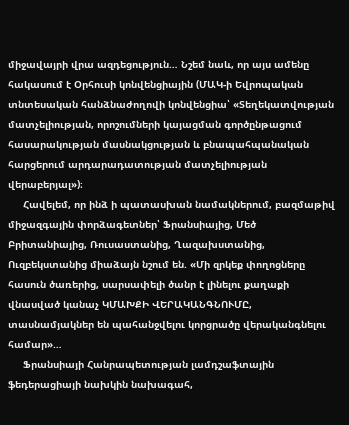միջավայրի վրա ազդեցություն… Նշեմ նաև, որ այս ամենը հակասում է Օրհուսի կոնվենցիային (ՄԱԿ-ի Եվրոպական տնտեսական հանձնաժողովի կոնվենցիա՝ «Տեղեկատվության մատչելիության, որոշումների կայացման գործընթացում հասարակության մասնակցության և բնապահպանական հարցերում արդարադատության մատչելիության վերաբերյալ»)։
     Հավելեմ, որ ինձ ի պատասխան նամակներում, բազմաթիվ միջազգային փորձագետներ՝ Ֆրանսիայից, Մեծ Բրիտանիայից, Ռուսաստանից, Ղազախստանից, Ուզբեկստանից միաձայն նշում են. «Մի զրկեք փողոցները հասուն ծառերից, սարսափելի ծանր է լինելու քաղաքի վնասված կանաչ ԿՄԱԽՔԻ ՎԵՐԱԿԱՆԳՆՈՒՄԸ, տասնամյակներ են պահանջվելու կորցրածը վերականգնելու համար»…
     Ֆրանսիայի Հանրապետության լամդշաֆտային ֆեդերացիայի նախկին նախագահ,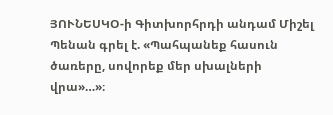ՅՈՒՆԵՍԿՕ-ի Գիտխորհրդի անդամ Միշել Պենան գրել է. «Պահպանեք հասուն ծառերը, սովորեք մեր սխալների վրա»…»։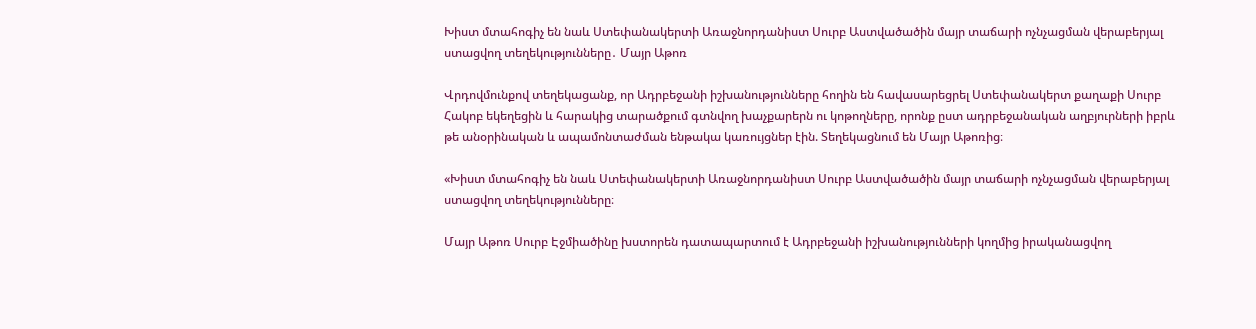Խիստ մտահոգիչ են նաև Ստեփանակերտի Առաջնորդանիստ Սուրբ Աստվածածին մայր տաճարի ոչնչացման վերաբերյալ ստացվող տեղեկությունները․ Մայր Աթոռ

Վրդովմունքով տեղեկացանք, որ Ադրբեջանի իշխանությունները հողին են հավասարեցրել Ստեփանակերտ քաղաքի Սուրբ Հակոբ եկեղեցին և հարակից տարածքում գտնվող խաչքարերն ու կոթողները, որոնք ըստ ադրբեջանական աղբյուրների իբրև թե անօրինական և ապամոնտաժման ենթակա կառույցներ էին. Տեղեկացնում են Մայր Աթոռից։

«Խիստ մտահոգիչ են նաև Ստեփանակերտի Առաջնորդանիստ Սուրբ Աստվածածին մայր տաճարի ոչնչացման վերաբերյալ ստացվող տեղեկությունները։

Մայր Աթոռ Սուրբ Էջմիածինը խստորեն դատապարտում է Ադրբեջանի իշխանությունների կողմից իրականացվող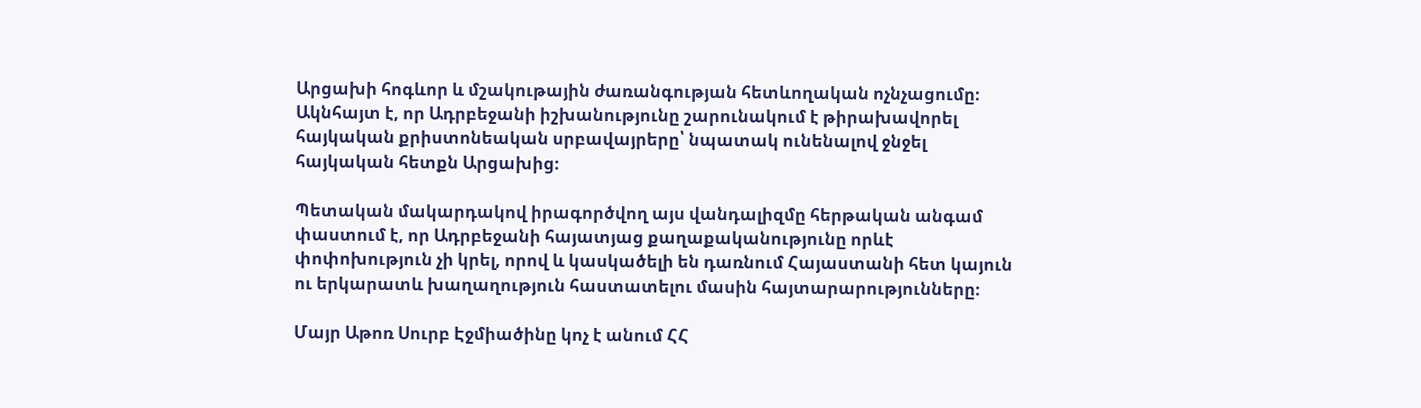Արցախի հոգևոր և մշակութային ժառանգության հետևողական ոչնչացումը։ Ակնհայտ է, որ Ադրբեջանի իշխանությունը շարունակում է թիրախավորել հայկական քրիստոնեական սրբավայրերը՝ նպատակ ունենալով ջնջել հայկական հետքն Արցախից։

Պետական մակարդակով իրագործվող այս վանդալիզմը հերթական անգամ փաստում է, որ Ադրբեջանի հայատյաց քաղաքականությունը որևէ փոփոխություն չի կրել, որով և կասկածելի են դառնում Հայաստանի հետ կայուն ու երկարատև խաղաղություն հաստատելու մասին հայտարարությունները։

Մայր Աթոռ Սուրբ Էջմիածինը կոչ է անում ՀՀ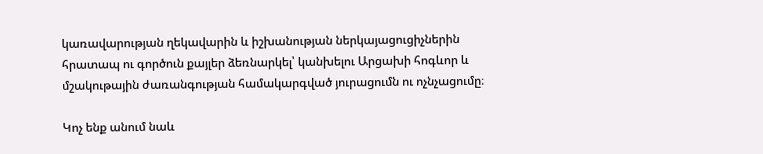կառավարության ղեկավարին և իշխանության ներկայացուցիչներին հրատապ ու գործուն քայլեր ձեռնարկել՝ կանխելու Արցախի հոգևոր և մշակութային ժառանգության համակարգված յուրացումն ու ոչնչացումը։

Կոչ ենք անում նաև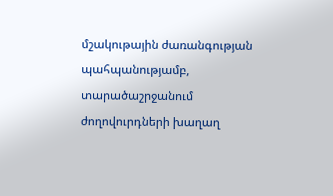մշակութային ժառանգության պահպանությամբ, տարածաշրջանում ժողովուրդների խաղաղ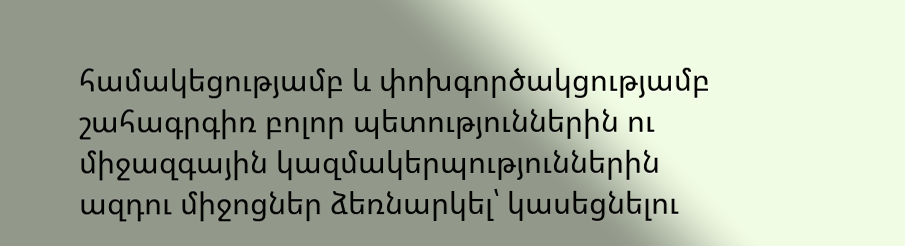համակեցությամբ և փոխգործակցությամբ շահագրգիռ բոլոր պետություններին ու միջազգային կազմակերպություններին ազդու միջոցներ ձեռնարկել՝ կասեցնելու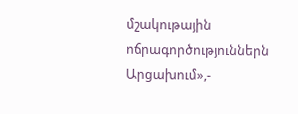մշակութային ոճրագործություններն Արցախում»,-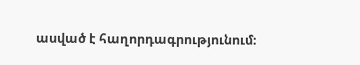ասված է հաղորդագրությունում։